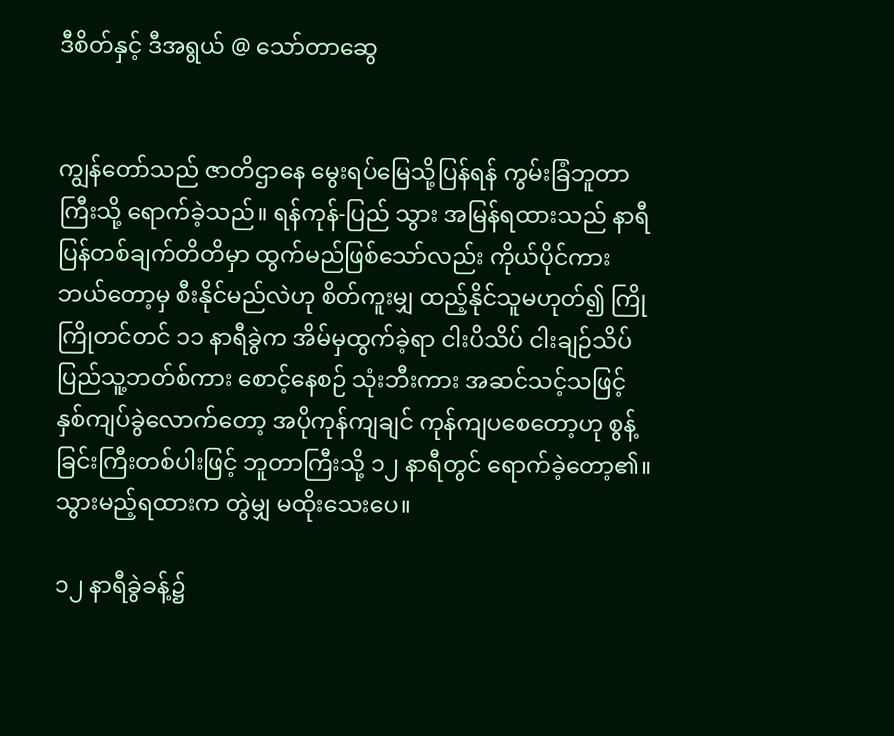ဒီစိတ်နှင့် ဒီအရွယ် @ သော်တာဆွေ


ကျွန်တော်သည် ဇာတိဌာနေ မွေးရပ်မြေသို့ပြန်ရန် ကွမ်းခြံဘူတာကြီးသို့ ရောက်ခဲ့သည်။ ရန်ကုန်-ပြည် သွား အမြန်ရထားသည် နာရီပြန်တစ်ချက်တိတိမှာ ထွက်မည်ဖြစ်သော်လည်း ကိုယ်ပိုင်ကား ဘယ်တော့မှ စီးနိုင်မည်လဲဟု စိတ်ကူးမျှ ထည့်နိုင်သူမဟုတ်၍ ကြိုကြိုတင်တင် ၁၁ နာရီခွဲက အိမ်မှထွက်ခဲ့ရာ ငါးပိသိပ် ငါးချဉ်သိပ် ပြည်သူ့ဘတ်စ်ကား စောင့်နေစဉ် သုံးဘီးကား အဆင်သင့်သဖြင့် နှစ်ကျပ်ခွဲလောက်တော့ အပိုကုန်ကျချင် ကုန်ကျပစေတော့ဟု စွန့်ခြင်းကြီးတစ်ပါးဖြင့် ဘူတာကြီးသို့ ၁၂ နာရီတွင် ရောက်ခဲ့တော့၏။ သွားမည့်ရထားက တွဲမျှ မထိုးသေးပေ။

၁၂ နာရီခွဲခန့်၌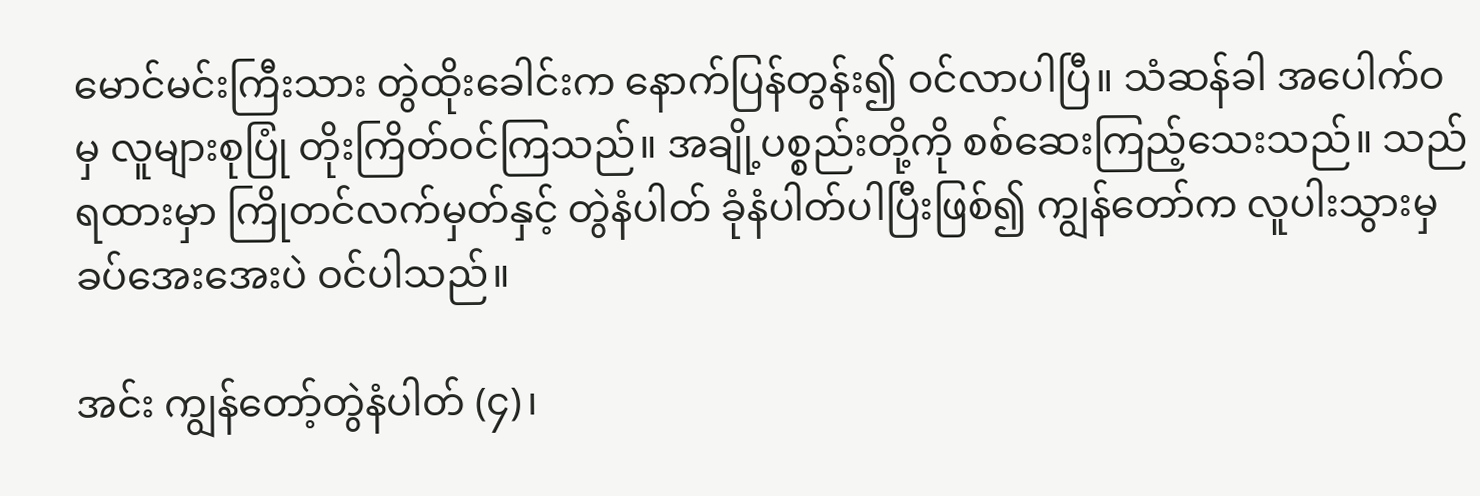မောင်မင်းကြီးသား တွဲထိုးခေါင်းက နောက်ပြန်တွန်း၍ ဝင်လာပါပြီ။ သံဆန်ခါ အပေါက်ဝမှ လူများစုပြုံ တိုးကြိတ်ဝင်ကြသည်။ အချို့ပစ္စည်းတို့ကို စစ်ဆေးကြည့်သေးသည်။ သည်ရထားမှာ ကြိုတင်လက်မှတ်နှင့် တွဲနံပါတ် ခုံနံပါတ်ပါပြီးဖြစ်၍ ကျွန်တော်က လူပါးသွားမှ ခပ်အေးအေးပဲ ဝင်ပါသည်။

အင်း ကျွန်တော့်တွဲနံပါတ် (၄)၊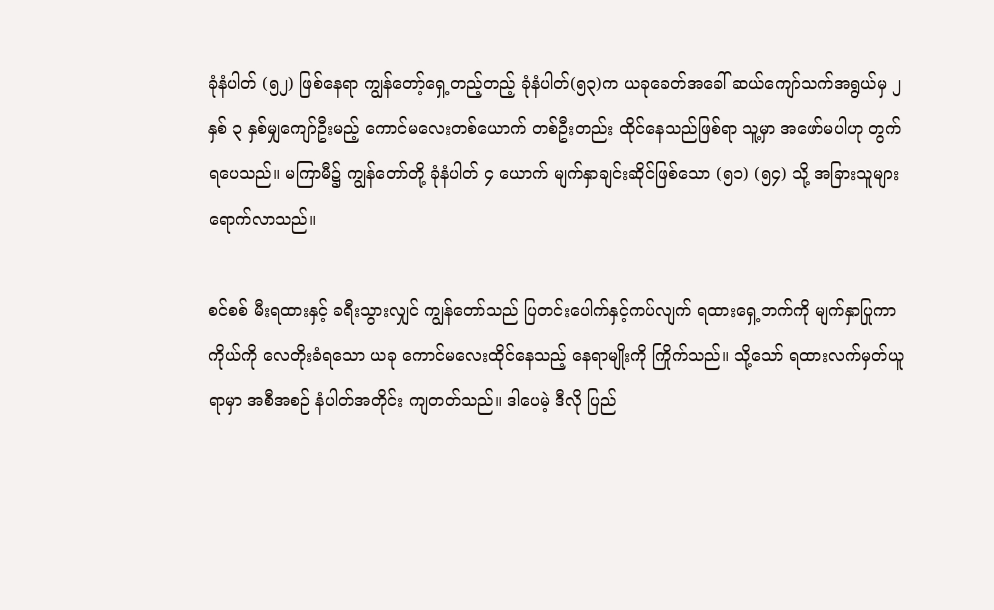ခုံနံပါတ် (၅၂) ဖြစ်နေရာ ကျွန်တော့်ရှေ့တည့်တည့် ခုံနံပါတ်(၅၃)က ယခုခေတ်အခေါ် ဆယ်ကျော်သက်အရွယ်မှ ၂ နှစ် ၃ နှစ်မျှကျော်ဦးမည့် ကောင်မလေးတစ်ယောက် တစ်ဦးတည်း ထိုင်နေသည်ဖြစ်ရာ သူ့မှာ အဖော်မပါဟု တွက်ရပေသည်။ မကြာမီ၌ ကျွန်တော်တို့ ခုံနံပါတ် ၄ ယောက် မျက်နှာချင်းဆိုင်ဖြစ်သော (၅၁) (၅၄) သို့ အခြားသူများ ရောက်လာသည်။

စင်စစ် မီးရထားနှင့် ခရီးသွားလျှင် ကျွန်တော်သည် ပြတင်းပေါက်နှင့်ကပ်လျက် ရထားရှေ့ဘက်ကို မျက်နှာပြုကာ ကိုယ်ကို လေတိုးခံရသော ယခု ကောင်မလေးထိုင်နေသည့် နေရာမျိုးကို ကြိုက်သည်။ သို့သော် ရထားလက်မှတ်ယူရာမှာ အစီအစဉ် နံပါတ်အတိုင်း ကျတတ်သည်။ ဒါပေမဲ့ ဒီလို ပြည်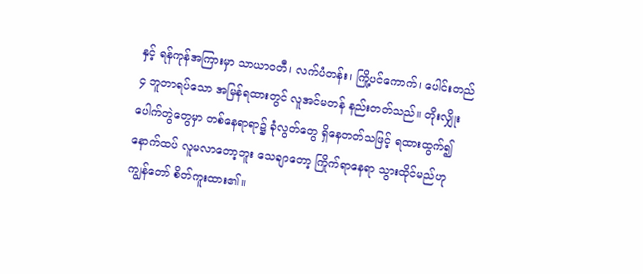နှင့် ရန်ကုန်အကြားမှာ သာယာဝတီ၊ လက်ပံတန်း၊ ကြို့ပင်ကောက်၊ ပေါင်းတည် ၄ ဘူတာရပ်သော အမြန်ရထားတွင် လူအင်မတန် နည်းတတ်သည်။ တိုးလျှိုးပေါက်တွဲတွေမှာ တစ်နေရာရာ၌ ခုံလွတ်တွေ ရှိနေတတ်သဖြင့် ရထားထွက်၍ နောက်ထပ် လူမလာတော့ဘူး သေချာတော့ ကြိုက်ရာနေရာ သွားထိုင်မည်ဟု ကျွန်တော် စိတ်ကူးထား၏။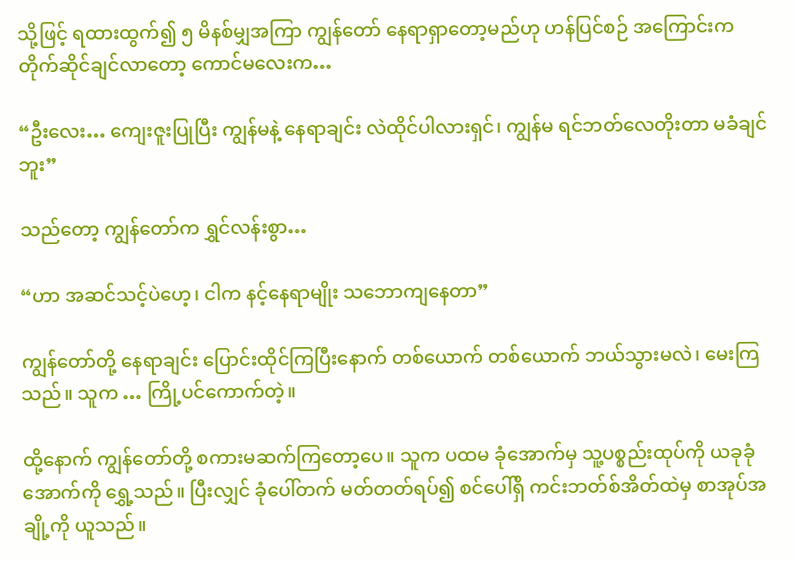သို့ဖြင့် ရထားထွက်၍ ၅ မိနစ်မျှအကြာ ကျွန်တော် နေရာရှာတော့မည်ဟု ဟန်ပြင်စဉ် အကြောင်းက တိုက်ဆိုင်ချင်လာတော့ ကောင်မလေးက…

“ဦးလေး… ကျေးဇူးပြုပြီး ကျွန်မနဲ့ နေရာချင်း လဲထိုင်ပါလားရှင်၊ ကျွန်မ ရင်ဘတ်လေတိုးတာ မခံချင်ဘူး”

သည်တော့ ကျွန်တော်က ရွှင်လန်းစွာ…

“ဟာ အဆင်သင့်ပဲဟေ့၊ ငါက နင့်နေရာမျိုး သဘောကျနေတာ”

ကျွန်တော်တို့ နေရာချင်း ပြောင်းထိုင်ကြပြီးနောက် တစ်ယောက် တစ်ယောက် ဘယ်သွားမလဲ၊ မေးကြသည်။ သူက … ကြို့ပင်ကောက်တဲ့။

ထို့နောက် ကျွန်တော်တို့ စကားမဆက်ကြတော့ပေ။ သူက ပထမ ခုံအောက်မှ သူ့ပစ္စည်းထုပ်ကို ယခုခုံအောက်ကို ရွှေ့သည်။ ပြီးလျှင် ခုံပေါ်တက် မတ်တတ်ရပ်၍ စင်ပေါ်ရှိ ကင်းဘတ်စ်အိတ်ထဲမှ စာအုပ်အချို့ကို ယူသည်။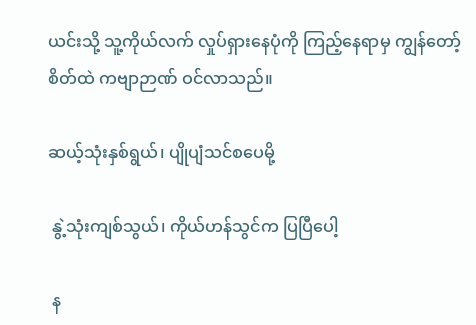ယင်းသို့ သူ့ကိုယ်လက် လှုပ်ရှားနေပုံကို ကြည့်နေရာမှ ကျွန်တော့်စိတ်ထဲ ကဗျာဉာဏ် ဝင်လာသည်။

ဆယ့်သုံးနှစ်ရွယ်၊ ပျိုပျံသင်စပေမို့

 နွဲ့သုံးကျစ်သွယ်၊ ကိုယ်ဟန်သွင်က ပြပြီပေါ့

 န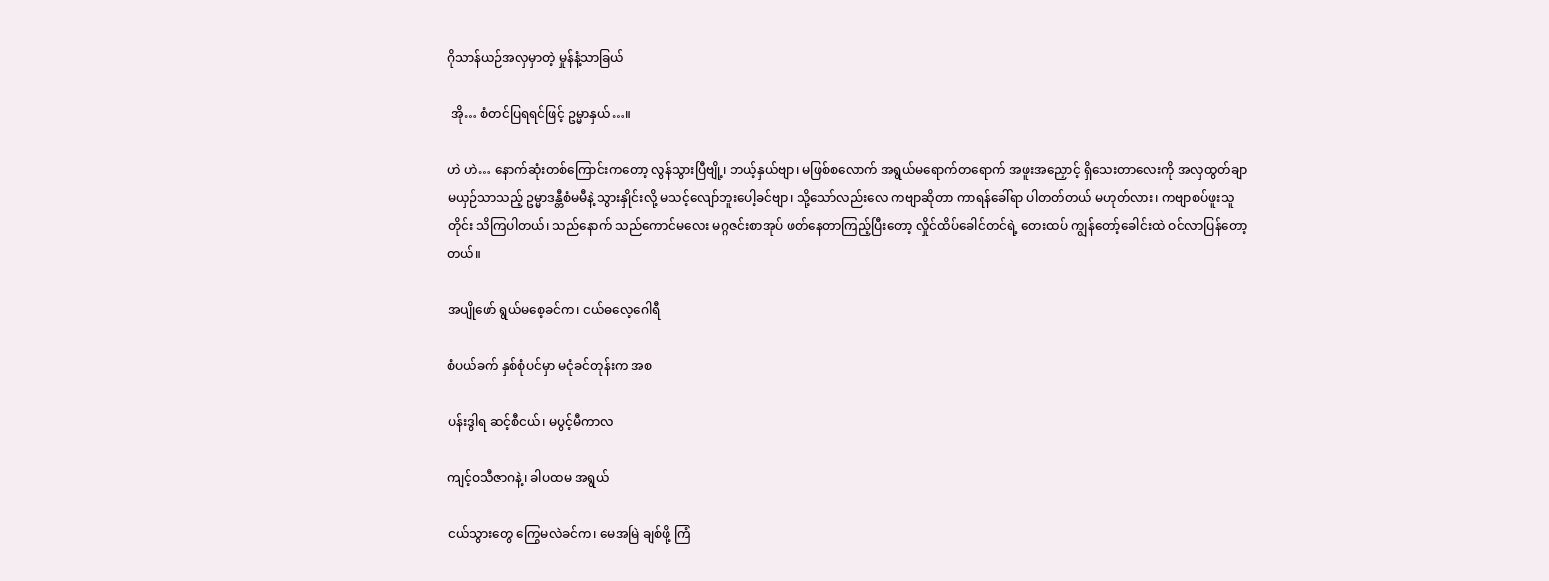ဂိုသာန်ယဉ်အလှမှာတဲ့ မှုန်နံ့သာခြယ်

 အို… စံတင်ပြရရင်ဖြင့် ဥမ္မာနှယ်…။

ဟဲ ဟဲ… နောက်ဆုံးတစ်ကြောင်းကတော့ လွန်သွားပြီဗျို့၊ ဘယ့်နှယ်ဗျာ၊ မဖြစ်စလောက် အရွယ်မရောက်တရောက် အဖူးအညှောင့် ရှိသေးတာလေးကို အလှထွတ်ချာ မယှဉ်သာသည့် ဥမ္မာဒန္တီစံမမီနဲ့ သွားနှိုင်းလို့ မသင့်လျော်ဘူးပေါ့ခင်ဗျာ၊ သို့သော်လည်းလေ ကဗျာဆိုတာ ကာရန်ခေါ်ရာ ပါတတ်တယ် မဟုတ်လား၊ ကဗျာစပ်ဖူးသူတိုင်း သိကြပါတယ်၊ သည်နောက် သည်ကောင်မလေး မဂ္ဂဇင်းစာအုပ် ဖတ်နေတာကြည့်ပြီးတော့ လှိုင်ထိပ်ခေါင်တင်ရဲ့ တေးထပ် ကျွန်တော့်ခေါင်းထဲ ဝင်လာပြန်တော့တယ်။

အပျိုဖော် ရွယ်မစေ့ခင်က၊ ငယ်ဓလေ့ဂေါရီ

စံပယ်ခက် နှစ်စုံပင်မှာ မငုံခင်တုန်းက အစ

ပန်းဒွါရ ဆင့်စီငယ်၊ မပွင့်မီကာလ

ကျင့်ဝသီဇာဂနဲ့၊ ခါပထမ အရွယ်

ငယ်သွားတွေ ကြွေမလဲခင်က၊ မေအမြဲ ချစ်ဖို့ ကြံ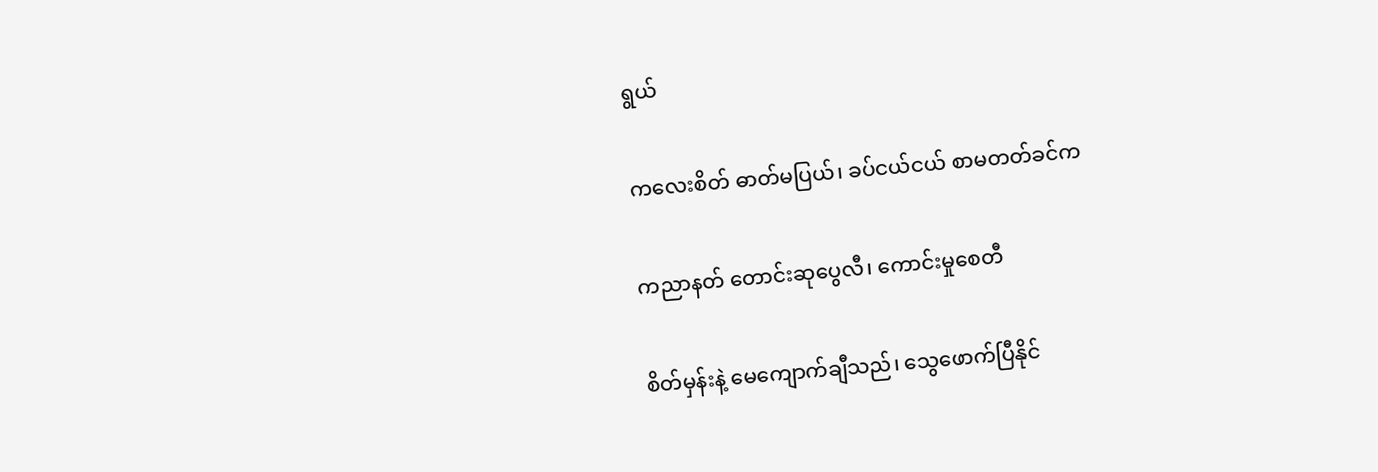ရွယ်

ကလေးစိတ် ဓာတ်မပြယ်၊ ခပ်ငယ်ငယ် စာမတတ်ခင်က

ကညာနတ် တောင်းဆုပွေလီ၊ ကောင်းမှုစေတီ

စိတ်မှန်းနဲ့ မေကျောက်ချီသည်၊ သွေဖောက်ပြီနိုင်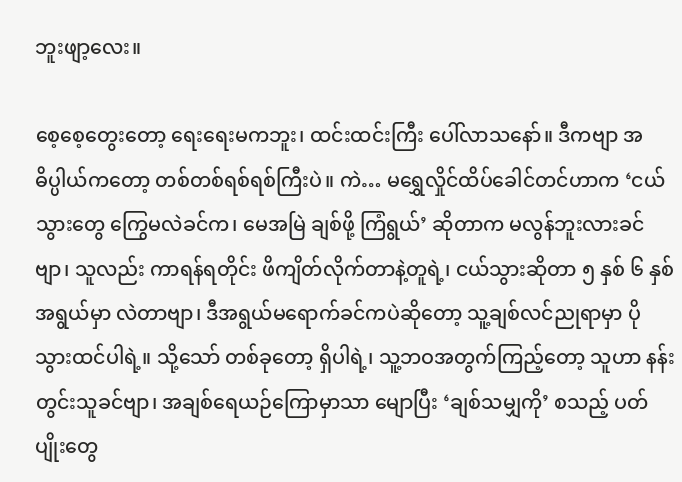ဘူးဖျာ့လေး။

စေ့စေ့တွေးတော့ ရေးရေးမကဘူး၊ ထင်းထင်းကြီး ပေါ်လာသနော်။ ဒီကဗျာ အဓိပ္ပါယ်ကတော့ တစ်တစ်ရစ်ရစ်ကြီးပဲ။ ကဲ… မရွှေလှိုင်ထိပ်ခေါင်တင်ဟာက ‘ငယ်သွားတွေ ကြွေမလဲခင်က၊ မေအမြဲ ချစ်ဖို့ ကြံရွယ်’ ဆိုတာက မလွန်ဘူးလားခင်ဗျာ၊ သူလည်း ကာရန်ရတိုင်း ဖိကျိတ်လိုက်တာနဲ့တူရဲ့၊ ငယ်သွားဆိုတာ ၅ နှစ် ၆ နှစ်အရွယ်မှာ လဲတာဗျာ၊ ဒီအရွယ်မရောက်ခင်ကပဲဆိုတော့ သူ့ချစ်လင်ညုရာမှာ ပိုသွားထင်ပါရဲ့။ သို့သော် တစ်ခုတော့ ရှိပါရဲ့၊ သူ့ဘဝအတွက်ကြည့်တော့ သူဟာ နန်းတွင်းသူခင်ဗျာ၊ အချစ်ရေယဉ်ကြောမှာသာ မျောပြီး ‘ချစ်သမျှကို’ စသည့် ပတ်ပျိုးတွေ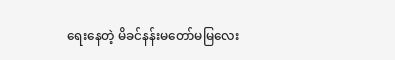ရေးနေတဲ့ မိခင်နန်းမတော်မမြလေး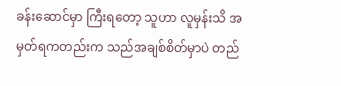ခန်းဆောင်မှာ ကြီးရတော့ သူဟာ လူမှန်းသိ အမှတ်ရကတည်းက သည်အချစ်စိတ်မှာပဲ တည်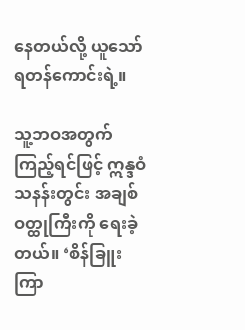နေတယ်လို့ ယူသော်ရတန်ကောင်းရဲ့။

သူ့ဘဝအတွက် ကြည့်ရင်ဖြင့် ဣန္ဒဝံသနန်းတွင်း အချစ်ဝတ္ထုကြီးကို ရေးခဲ့တယ်။ ‘စိန်ခြူးကြာ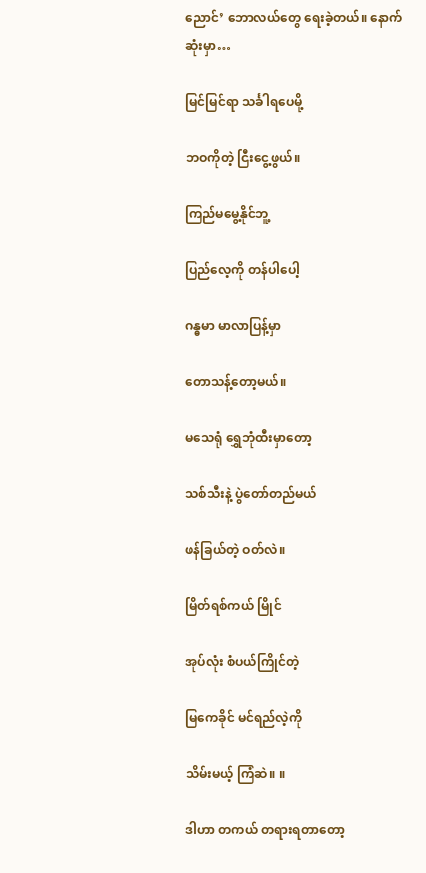ညောင်’ ဘောလယ်တွေ ရေးခဲ့တယ်။ နောက်ဆုံးမှာ…

မြင်မြင်ရာ သင်္ခါရပေမို့

ဘဝကိုတဲ့ ငြီးငွေ့ဖွယ်။

ကြည်မမွေ့နိုင်ဘူ့

ပြည်လေ့ကို တန်ပါပေါ့

ဂန္ဓမာ မာလာပြန့်မှာ

တောသန့်တော့မယ်။

မသေရုံ ရွှေဘုံထီးမှာတော့

သစ်သီးနဲ့ ပွဲတော်တည်မယ်

ဖန်ခြယ်တဲ့ ဝတ်လဲ။

မြိတ်ရစ်ကယ် မြိုင်

အုပ်လုံး စံပယ်ကြိုင်တဲ့

မြကေခိုင် မင်ရည်လဲ့ကို

သိမ်းမယ့် ကြံဆဲ။ ။

ဒါဟာ တကယ် တရားရတာတော့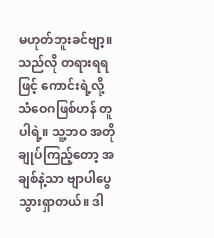မဟုတ်ဘူးခင်ဗျာ့။ သည်လို တရားရရဖြင့် ကောင်းရဲ့လို့ သံဝေဂဖြစ်ဟန် တူပါရဲ့။ သူ့ဘဝ အတိုချုပ်ကြည့်တော့ အချစ်နဲ့သာ ဗျာပါပွေသွားရှာတယ်။ ဒါ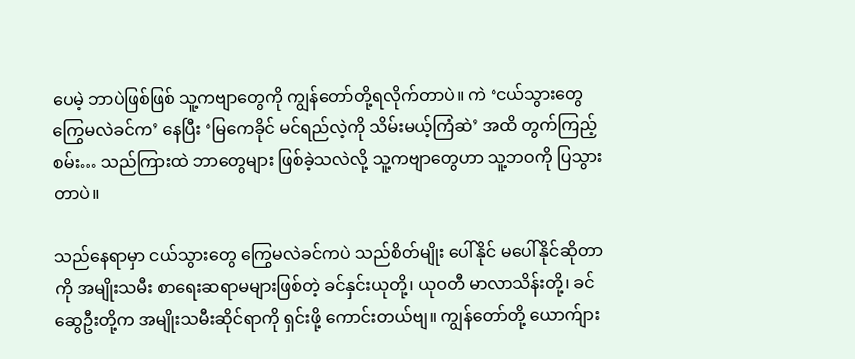ပေမဲ့ ဘာပဲဖြစ်ဖြစ် သူ့ကဗျာတွေကို ကျွန်တော်တို့ရလိုက်တာပဲ။ ကဲ ‘ငယ်သွားတွေ ကြွေမလဲခင်က’ နေပြီး ‘မြကေခိုင် မင်ရည်လဲ့ကို သိမ်းမယ့်ကြံဆဲ’ အထိ တွက်ကြည့်စမ်း… သည်ကြားထဲ ဘာတွေများ ဖြစ်ခဲ့သလဲလို့ သူ့ကဗျာတွေဟာ သူ့ဘဝကို ပြသွားတာပဲ။

သည်နေရာမှာ ငယ်သွားတွေ ကြွေမလဲခင်ကပဲ သည်စိတ်မျိုး ပေါ်နိုင် မပေါ်နိုင်ဆိုတာကို အမျိုးသမီး စာရေးဆရာမများဖြစ်တဲ့ ခင်နှင်းယုတို့၊ ယုဝတီ မာလာသိန်းတို့၊ ခင်ဆွေဦးတို့က အမျိုးသမီးဆိုင်ရာကို ရှင်းဖို့ ကောင်းတယ်ဗျ။ ကျွန်တော်တို့ ယောက်ျား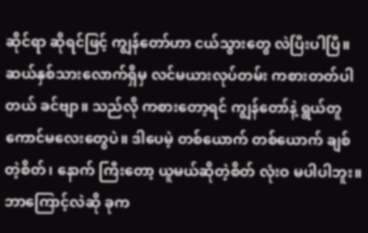ဆိုင်ရာ ဆိုရင်ဖြင့် ကျွန်တော်ဟာ ငယ်သွားတွေ လဲပြီးပါပြီ။ ဆယ်နှစ်သားလောက်ရှိမှ လင်မယားလုပ်တမ်း ကစားတတ်ပါတယ် ခင်ဗျာ။ သည်လို ကစားတော့ရင် ကျွန်တော်နဲ့ ရွယ်တူကောင်မလေးတွေပဲ။ ဒါပေမဲ့ တစ်ယောက် တစ်ယောက် ချစ်တဲ့စိတ်၊ နောက် ကြီးတော့ ယူမယ်ဆိုတဲ့စိတ် လုံးဝ မပါပါဘူး။ ဘာကြောင့်လဲဆို ခုက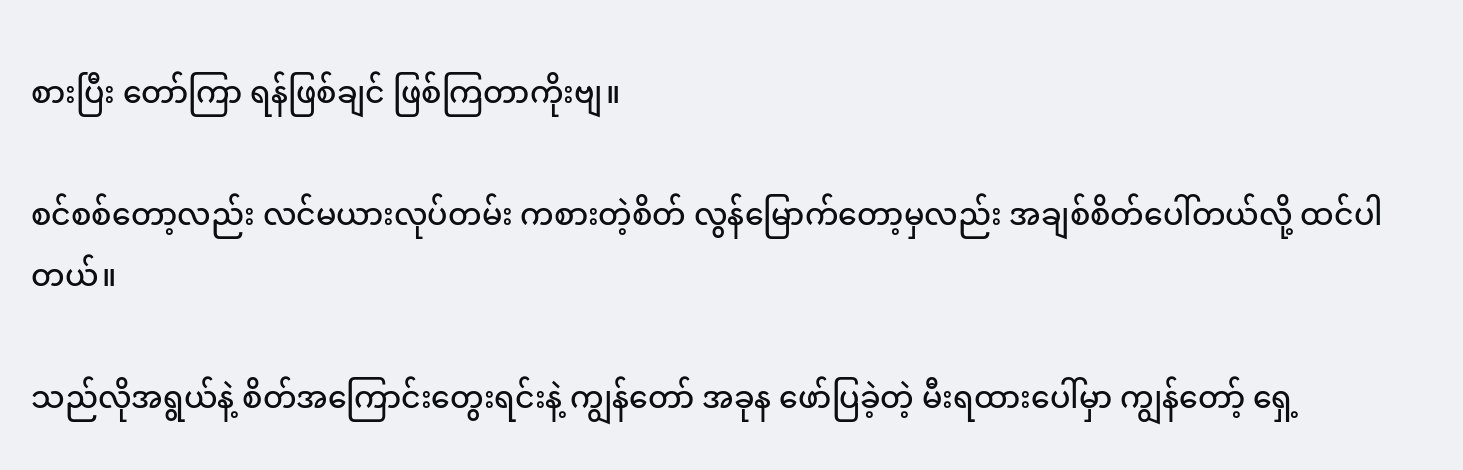စားပြီး တော်ကြာ ရန်ဖြစ်ချင် ဖြစ်ကြတာကိုးဗျ။

စင်စစ်တော့လည်း လင်မယားလုပ်တမ်း ကစားတဲ့စိတ် လွန်မြောက်တော့မှလည်း အချစ်စိတ်ပေါ်တယ်လို့ ထင်ပါတယ်။

သည်လိုအရွယ်နဲ့ စိတ်အကြောင်းတွေးရင်းနဲ့ ကျွန်တော် အခုန ဖော်ပြခဲ့တဲ့ မီးရထားပေါ်မှာ ကျွန်တော့် ရှေ့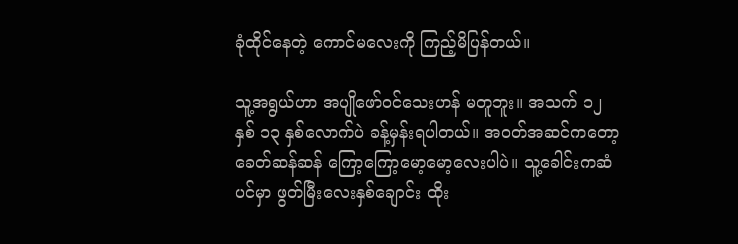ခုံထိုင်နေတဲ့ ကောင်မလေးကို ကြည့်မိပြန်တယ်။

သူ့အရွယ်ဟာ အပျိုဖော်ဝင်သေးဟန် မတူဘူး။ အသက် ၁၂ နှစ် ၁၃ နှစ်လောက်ပဲ ခန့်မှန်းရပါတယ်။ အဝတ်အဆင်ကတော့ ခေတ်ဆန်ဆန် ကြော့ကြော့မော့မော့လေးပါပဲ။ သူ့ခေါင်းကဆံပင်မှာ ဖွတ်မြီးလေးနှစ်ချောင်း ထိုး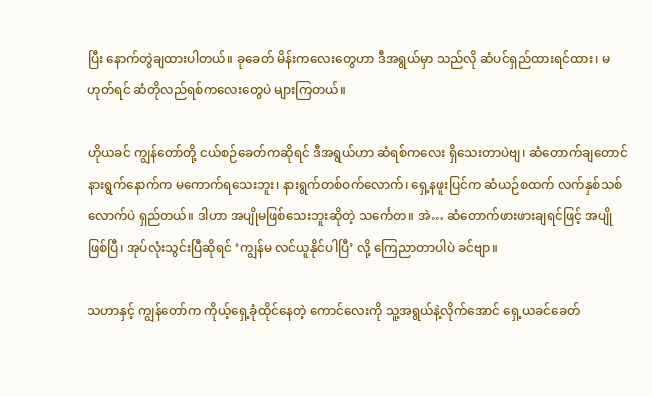ပြီး နောက်တွဲချထားပါတယ်။ ခုခေတ် မိန်းကလေးတွေဟာ ဒီအရွယ်မှာ သည်လို ဆံပင်ရှည်ထားရင်ထား၊ မဟုတ်ရင် ဆံတိုလည်ရစ်ကလေးတွေပဲ များကြတယ်။

ဟိုယခင် ကျွန်တော်တို့ ငယ်စဉ်ခေတ်ကဆိုရင် ဒီအရွယ်ဟာ ဆံရစ်ကလေး ရှိသေးတာပဲဗျ၊ ဆံတောက်ချတောင် နားရွက်နောက်က မကောက်ရသေးဘူး၊ နားရွက်တစ်ဝက်လောက်၊ ရှေ့နဖူးပြင်က ဆံယဉ်စထက် လက်နှစ်သစ်လောက်ပဲ ရှည်တယ်။ ဒါဟာ အပျိုမဖြစ်သေးဘူးဆိုတဲ့ သင်္ကေတ။ အဲ… ဆံတောက်ဖားဖားချရင်ဖြင့် အပျိုဖြစ်ပြီ၊ အုပ်လုံးသွင်းပြီဆိုရင် ‘ကျွန်မ လင်ယူနိုင်ပါပြီ’ လို့ ကြေညာတာပါပဲ ခင်ဗျာ။

သဟာနှင့် ကျွန်တော်က ကိုယ့်ရှေ့ခုံထိုင်နေတဲ့ ကောင်လေးကို သူ့အရွယ်နဲ့လိုက်အောင် ရှေ့ယခင်ခေတ်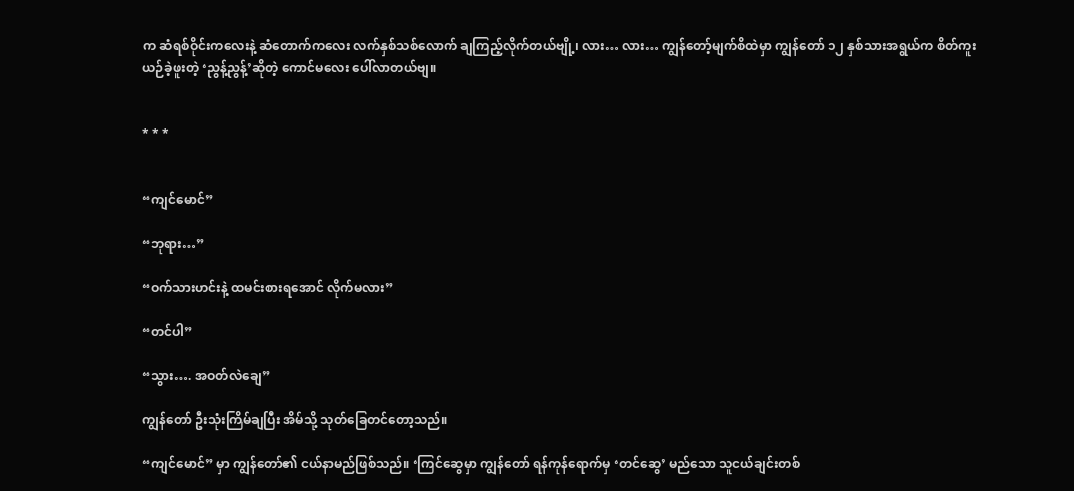က ဆံရစ်ဝိုင်းကလေးနဲ့ ဆံတောက်ကလေး လက်နှစ်သစ်လောက် ချကြည့်လိုက်တယ်ဗျို့၊ လား… လား… ကျွန်တော့်မျက်စိထဲမှာ ကျွန်တော် ၁၂ နှစ်သားအရွယ်က စိတ်ကူးယဉ်ခဲ့ဖူးတဲ့ ‘ညွန့်ညွန့်’ဆိုတဲ့ ကောင်မလေး ပေါ်လာတယ်ဗျ။


* * *


“ကျင်မောင်”

“ဘုရား…”

“ဝက်သားဟင်းနဲ့ ထမင်းစားရအောင် လိုက်မလား”

“တင်ပါ”

“သွား…. အဝတ်လဲချေ”

ကျွန်တော် ဦးသုံးကြိမ်ချပြီး အိမ်သို့ သုတ်ခြေတင်တော့သည်။

“ကျင်မောင်” မှာ ကျွန်တော်၏ ငယ်နာမည်ဖြစ်သည်။ ‘ကြင်ဆွေမှာ ကျွန်တော် ရန်ကုန်ရောက်မှ ‘တင်ဆွေ’ မည်သော သူငယ်ချင်းတစ်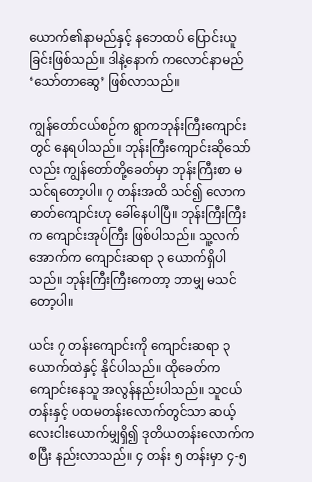ယောက်၏နာမည်နှင့် နဘေထပ် ပြောင်းယူခြင်းဖြစ်သည်။ ဒါနဲ့နောက် ကလောင်နာမည် ‘သော်တာဆွေ’ ဖြစ်လာသည်။

ကျွန်တော်ငယ်စဉ်က ရွာကဘုန်းကြီးကျောင်းတွင် နေရပါသည်။ ဘုန်းကြီးကျောင်းဆိုသော်လည်း ကျွန်တော်တို့ခေတ်မှာ ဘုန်းကြီးစာ မသင်ရတော့ပါ။ ၇ တန်းအထိ သင်၍ လောကဓာတ်ကျောင်းဟု ခေါ်နေပါပြီ။ ဘုန်းကြီးကြီးက ကျောင်းအုပ်ကြီး ဖြစ်ပါသည်။ သူ့လက်အောက်က ကျောင်းဆရာ ၃ ယောက်ရှိပါသည်။ ဘုန်းကြီးကြီးကေတာ့ ဘာမျှ မသင်တော့ပါ။

ယင်း ၇ တန်းကျောင်းကို ကျောင်းဆရာ ၃ ယောက်ထဲနှင့် နိုင်ပါသည်။ ထိုခေတ်က ကျောင်းနေသူ အလွန်နည်းပါသည်။ သူငယ်တန်းနှင့် ပထမတန်းလောက်တွင်သာ ဆယ့်လေးငါးယောက်မျှရှိ၍ ဒုတိယတန်းလောက်ကစပြီး နည်းလာသည်။ ၄ တန်း ၅ တန်းမှာ ၄-၅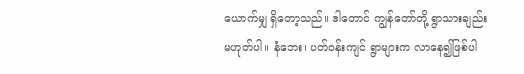ယောက်မျှ ရှိတော့သည်။ ဒါတောင် ကျွန်တော်တို့ ရွာသားချည်း မဟုတ်ပါ။ နံဘေး၊ ပတ်ဝန်းကျင် ရွာများက လာနေ၍ဖြစ်ပါ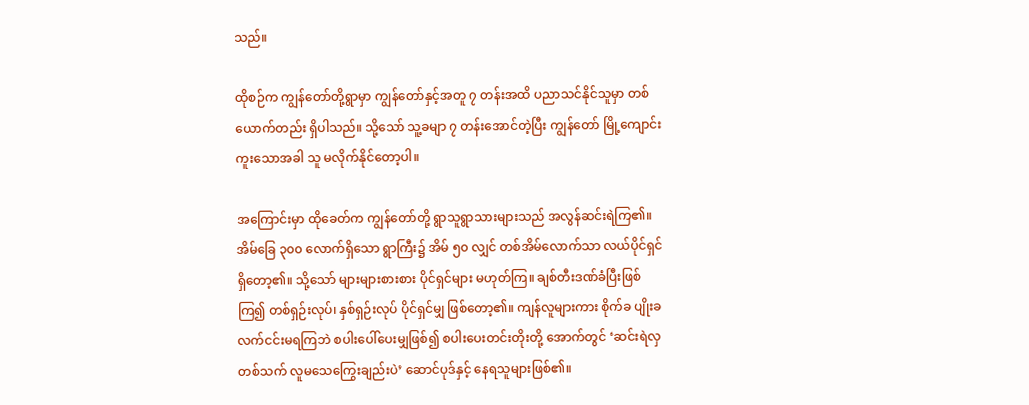သည်။

ထိုစဉ်က ကျွန်တော်တို့ရွာမှာ ကျွန်တော်နှင့်အတူ ၇ တန်းအထိ ပညာသင်နိုင်သူမှာ တစ်ယောက်တည်း ရှိပါသည်။ သို့သော် သူ့ခမျာ ၇ တန်းအောင်တဲ့ပြီး ကျွန်တော် မြို့ကျောင်းကူးသောအခါ သူ မလိုက်နိုင်တော့ပါ။

အကြောင်းမှာ ထိုခေတ်က ကျွန်တော်တို့ ရွာသူရွာသားများသည် အလွန်ဆင်းရဲကြ၏။ အိမ်ခြေ ၃၀၀ လောက်ရှိသော ရွာကြီး၌ အိမ် ၅၀ လျှင် တစ်အိမ်လောက်သာ လယ်ပိုင်ရှင် ရှိတော့၏။ သို့သော် များများစားစား ပိုင်ရှင်များ မဟုတ်ကြ။ ချစ်တီးဒဏ်ခံပြီးဖြစ်ကြ၍ တစ်ရှဉ်းလုပ်၊ နှစ်ရှဉ်းလုပ် ပိုင်ရှင်မျှ ဖြစ်တော့၏။ ကျန်လူများကား စိုက်ခ ပျိုးခ လက်ငင်းမရကြဘဲ စပါးပေါ်ပေးမျှဖြစ်၍ စပါးပေးတင်းတိုးတို့ အောက်တွင် ‘ဆင်းရဲလှတစ်သက် လူမသေကြွေးချည်းပဲ’ ဆောင်ပုဒ်နှင့် နေရသူများဖြစ်၏။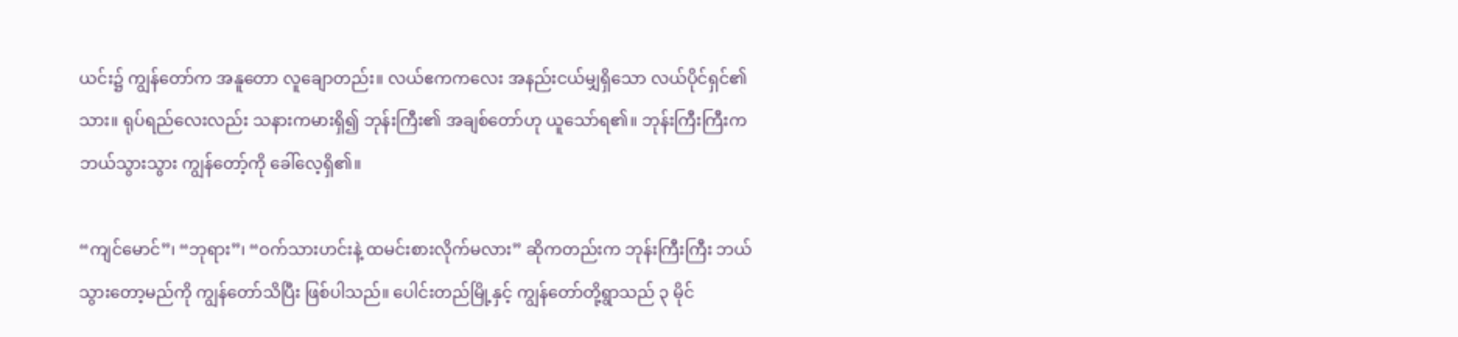ယင်း၌ ကျွန်တော်က အနူတော လူချောတည်း။ လယ်ဧကကလေး အနည်းငယ်မျှရှိသော လယ်ပိုင်ရှင်၏သား။ ရုပ်ရည်လေးလည်း သနားကမားရှိ၍ ဘုန်းကြီး၏ အချစ်တော်ဟု ယူသော်ရ၏။ ဘုန်းကြီးကြီးက ဘယ်သွားသွား ကျွန်တော့်ကို ခေါ်လေ့ရှိ၏။

“ကျင်မောင်”၊ “ဘုရား”၊ “ဝက်သားဟင်းနဲ့ ထမင်းစားလိုက်မလား” ဆိုကတည်းက ဘုန်းကြီးကြီး ဘယ်သွားတော့မည်ကို ကျွန်တော်သိပြီး ဖြစ်ပါသည်။ ပေါင်းတည်မြို့နှင့် ကျွန်တော်တို့ရွာသည် ၃ မိုင်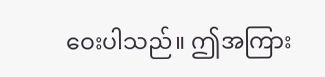ဝေးပါသည်။ ဤအကြား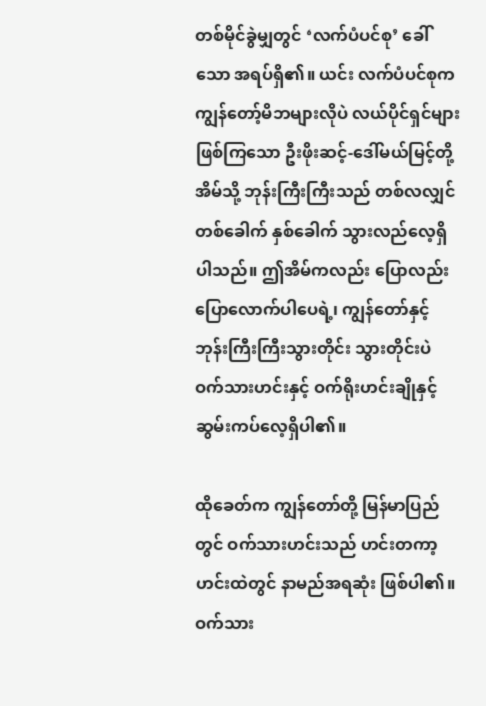တစ်မိုင်ခွဲမျှတွင် ‘လက်ပံပင်စု’ ခေါ်သော အရပ်ရှိ၏။ ယင်း လက်ပံပင်စုက ကျွန်တော့်မိဘများလိုပဲ လယ်ပိုင်ရှင်များဖြစ်ကြသော ဦးဖိုးဆင့်-ဒေါ်မယ်မြင့်တို့အိမ်သို့ ဘုန်းကြီးကြီးသည် တစ်လလျှင် တစ်ခေါက် နှစ်ခေါက် သွားလည်လေ့ရှိပါသည်။ ဤအိမ်ကလည်း ပြောလည်းပြောလောက်ပါပေရဲ့၊ ကျွန်တော်နှင့် ဘုန်းကြီးကြီးသွားတိုင်း သွားတိုင်းပဲ ဝက်သားဟင်းနှင့် ဝက်ရိုးဟင်းချိုနှင့် ဆွမ်းကပ်လေ့ရှိပါ၏။

ထိုခေတ်က ကျွန်တော်တို့ မြန်မာပြည်တွင် ဝက်သားဟင်းသည် ဟင်းတကာ့ဟင်းထဲတွင် နာမည်အရဆုံး ဖြစ်ပါ၏။ ဝက်သား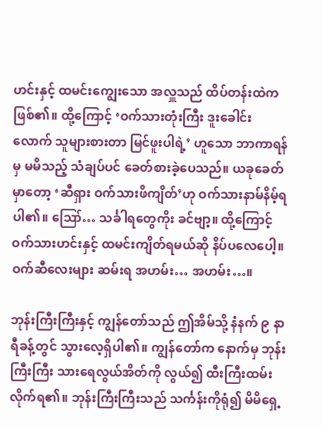ဟင်းနှင့် ထမင်းကျွေးသော အလှူသည် ထိပ်တန်းထဲက ဖြစ်၏။ ထို့ကြောင့် ‘ဝက်သားတုံးကြီး ဒူးခေါင်းလောက် သူများစားတာ မြင်ဖူးပါရဲ့’ ဟူသော ဘာကာရန်မှ မမိသည့် သံချပ်ပင် ခေတ်စားခဲ့ပေသည်။ ယခုခေတ်မှာတော့ ‘ဆီရှား ဝက်သားဖိကျိတ်’ဟု ဝက်သားနာမ်နိမ့်ရပါ၏။ ဪ… သင်္ခါရတွေကိုး ခင်ဗျာ့။ ထို့ကြောင့် ဝက်သားဟင်းနှင့် ထမင်းကျိတ်ရမယ်ဆို နိပ်ပလေပေါ့။ ဝက်ဆီလေးများ ဆမ်းရ အဟမ်း… အဟမ်း…။

ဘုန်းကြီးကြီးနှင့် ကျွန်တော်သည် ဤအိမ်သို့ နံနက် ၉ နာရီခန့်တွင် သွားလေ့ရှိပါ၏။ ကျွန်တော်က နောက်မှ ဘုန်းကြီးကြီး သားရေလွယ်အိတ်ကို လွယ်၍ ထီးကြီးထမ်းလိုက်ရ၏။ ဘုန်းကြီးကြီးသည် သင်္ကန်းကိုရုံ၍ မိမိရှေ့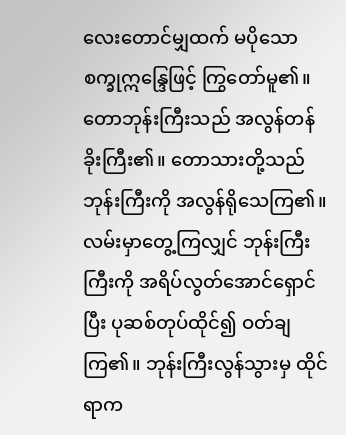လေးတောင်မျှထက် မပိုသော စက္ခုဣန္ဒြေဖြင့် ကြွတော်မူ၏။ တောဘုန်းကြီးသည် အလွန်တန်ခိုးကြီး၏။ တောသားတို့သည် ဘုန်းကြီးကို အလွန်ရိုသေကြ၏။ လမ်းမှာတွေ့ကြလျှင် ဘုန်းကြီးကြီးကို အရိပ်လွတ်အောင်ရှောင်ပြီး ပုဆစ်တုပ်ထိုင်၍ ဝတ်ချကြ၏။ ဘုန်းကြီးလွန်သွားမှ ထိုင်ရာက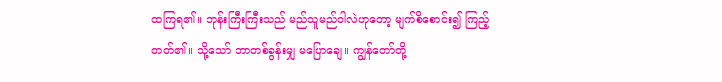ထကြရ၏။ ဘုန်းကြီးကြီးသည် မည်သူမည်ဝါလဲဟုတော့ မျက်စိစောင်း၍ ကြည့်တတ်၏။ သို့သော် ဘာတစ်ခွန်းမျှ မပြောချေ။ ကျွန်တော်တို့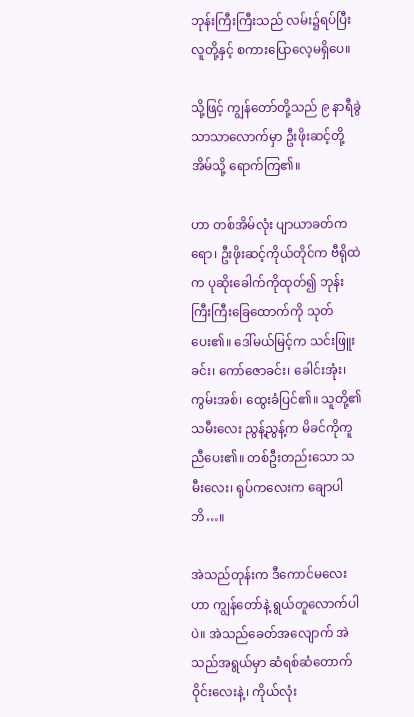ဘုန်းကြီးကြီးသည် လမ်း၌ရပ်ပြီး လူတို့နှင့် စကားပြောလေ့မရှိပေ။

သို့ဖြင့် ကျွန်တော်တို့သည် ၉ နာရီခွဲသာသာလောက်မှာ ဦးဖိုးဆင့်တို့အိမ်သို့ ရောက်ကြ၏။

ဟာ တစ်အိမ်လုံး ပျာယာခတ်ကရော၊ ဦးဖိုးဆင့်ကိုယ်တိုင်က ဗီရိုထဲက ပုဆိုးခေါက်ကိုထုတ်၍ ဘုန်းကြီးကြီးခြေထောက်ကို သုတ်ပေး၏။ ဒေါ်မယ်မြင့်က သင်းဖြူးခင်း၊ ကော်ဇောခင်း၊ ခေါင်းအုံး၊ ကွမ်းအစ်၊ ထွေးခံပြင်၏။ သူတို့၏သမီးလေး ညွန့်ညွန့်က မိခင်ကိုကူညီပေး၏။ တစ်ဦးတည်းသော သမီးလေး၊ ရုပ်ကလေးက ချောပါဘိ…။

အဲသည်တုန်းက ဒီကောင်မလေးဟာ ကျွန်တော်နဲ့ ရွယ်တူလောက်ပါပဲ။ အဲသည်ခေတ်အလျောက် အဲသည်အရွယ်မှာ ဆံရစ်ဆံတောက်ဝိုင်းလေးနဲ့၊ ကိုယ်လုံး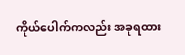ကိုယ်ပေါက်ကလည်း အခုရထား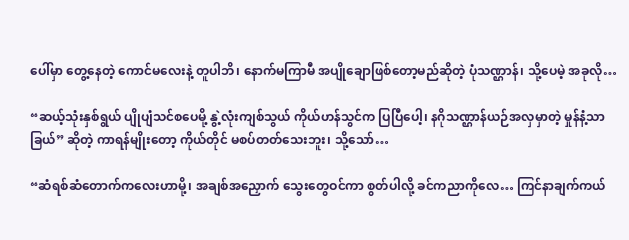ပေါ်မှာ တွေ့နေတဲ့ ကောင်မလေးနဲ့ တူပါဘိ၊ နောက်မကြာမီ အပျိုချောဖြစ်တော့မည်ဆိုတဲ့ ပုံသဏ္ဌာန်၊ သို့ပေမဲ့ အခုလို…

“ဆယ့်သုံးနှစ်ရွယ် ပျိုပျံသင်စပေမို့ နွဲ့လုံးကျစ်သွယ် ကိုယ်ဟန်သွင်က ပြပြီပေါ့၊ နဂိုသဏ္ဌာန်ယဉ်အလှမှာတဲ့ မှုန်နံ့သာခြယ်” ဆိုတဲ့ ကာရန်မျိုးတော့ ကိုယ်တိုင် မစပ်တတ်သေးဘူး၊ သို့သော်…

“ဆံရစ်ဆံတောက်ကလေးဟာမို့၊ အချစ်အညှောက် သွေးတွေဝင်ကာ စွတ်ပါလို့ ခင်ကညာကိုလေ… ကြင်နာချက်ကယ်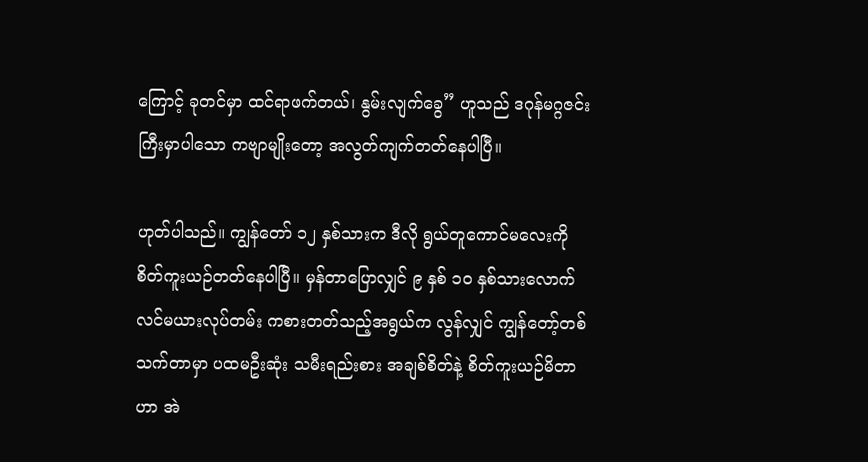ကြောင့် ခုတင်မှာ ထင်ရာဖက်တယ်၊ နွမ်းလျက်ခွေ” ဟူသည် ဒဂုန်မဂ္ဂဇင်းကြီးမှာပါသော ကဗျာမျိုးတော့ အလွတ်ကျက်တတ်နေပါပြီ။

ဟုတ်ပါသည်။ ကျွန်တော် ၁၂ နှစ်သားက ဒီလို ရွယ်တူကောင်မလေးကို စိတ်ကူးယဉ်တတ်နေပါပြီ။ မှန်တာပြောလျှင် ၉ နှစ် ၁၀ နှစ်သားလောက် လင်မယားလုပ်တမ်း ကစားတတ်သည့်အရွယ်က လွန်လျှင် ကျွန်တော့်တစ်သက်တာမှာ ပထမဦးဆုံး သမီးရည်းစား အချစ်စိတ်နဲ့ စိတ်ကူးယဉ်မိတာဟာ အဲ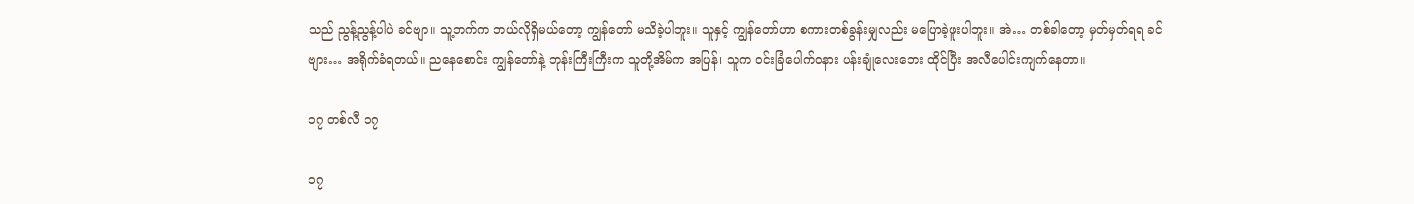သည် ညွန့်ညွန့်ပါပဲ ခင်ဗျာ။ သူ့ဘက်က ဘယ်လိုရှိမယ်တော့ ကျွန်တော် မသိခဲ့ပါဘူး။ သူနှင့် ကျွန်တော်ဟာ စကားတစ်ခွန်းမျှလည်း မပြောခဲ့ဖူးပါဘူး။ အဲ… တစ်ခါတော့ မှတ်မှတ်ရရ ခင်ဗျား… အရိုက်ခံရတယ်။ ညနေစောင်း ကျွန်တော်နဲ့ ဘုန်းကြီးကြီးက သူတို့အိမ်က အပြန်၊ သူက ဝင်းခြံပေါက်ဝနား ပန်းချုံလေးဘေး ထိုင်ပြီး အလီပေါင်းကျက်နေတာ။

၁၇ တစ်လီ ၁၇

၁၇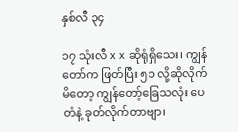နှစ်လီ ၃၄

၁၇ သုံးလီ x x ဆိုရုံရှိသေး၊ ကျွန်တော်က ဖြတ်ပြီး ၅၁ လို့ဆိုလိုက်မိတော့ ကျွန်တော့်ခြေသလုံး ပေတံနဲ့ ခုတ်လိုက်တာဗျာ၊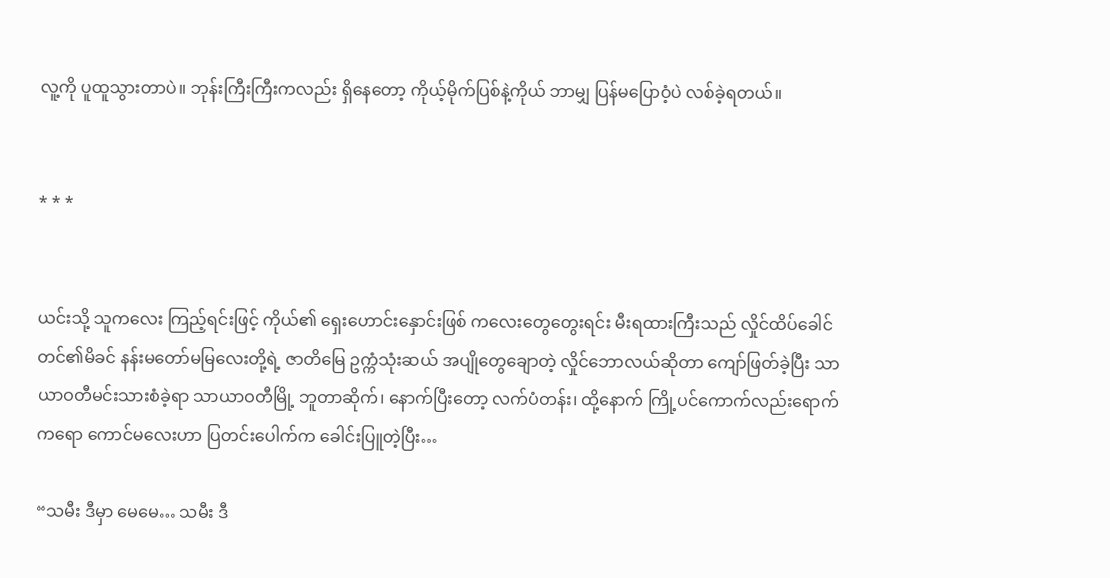လူ့ကို ပူထူသွားတာပဲ။ ဘုန်းကြီးကြီးကလည်း ရှိနေတော့ ကိုယ့်မိုက်ပြစ်နဲ့ကိုယ် ဘာမျှ ပြန်မပြောဝံ့ပဲ လစ်ခဲ့ရတယ်။


* * *


ယင်းသို့ သူကလေး ကြည့်ရင်းဖြင့် ကိုယ်၏ ရှေးဟောင်းနှောင်းဖြစ် ကလေးတွေတွေးရင်း မီးရထားကြီးသည် လှိုင်ထိပ်ခေါင်တင်၏မိခင် နန်းမတော်မမြလေးတို့ရဲ့ ဇာတိမြေ ဥက္ကံသုံးဆယ် အပျိုတွေချောတဲ့ လှိုင်ဘောလယ်ဆိုတာ ကျော်ဖြတ်ခဲ့ပြီး သာယာဝတီမင်းသားစံခဲ့ရာ သာယာဝတီမြို့ ဘူတာဆိုက်၊ နောက်ပြီးတော့ လက်ပံတန်း၊ ထို့နောက် ကြို့ပင်ကောက်လည်းရောက်ကရော ကောင်မလေးဟာ ပြတင်းပေါက်က ခေါင်းပြူတဲ့ပြီး…

“သမီး ဒီမှာ မေမေ… သမီး ဒီ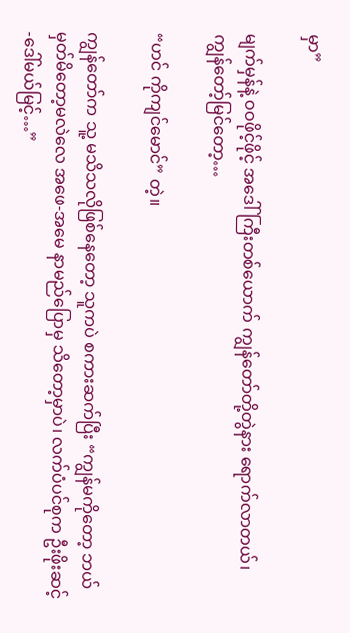မှာ”

မျက်မှန်နဲ့ ဝဝဖိုင့်ဖိုင့် အဒေါ်ကြီးတစ်ယောက် ကျွန်တော်တို့တွဲနား ရောက်လာတယ်၊ ကျွန်တော့်မြင်တော့…

“ဟင် ကိုကျင်မောင်” တဲ့။

ကျွန်တော်က သူ့ မသိသလိုဖြစ်နေတော့ သူကပဲ စကားဆက်ပြီး “ကျွန်မကိုတော့ ဘယ်မှတ်မိတော့မလဲလေ အဖေ-အမေ နာမည်ပြောမှ သိတော့မှာပဲ၊ လက်ပံပင်စုက ဦးဖိုးဆင့်-ဒေါ်မယ်မြင့်…”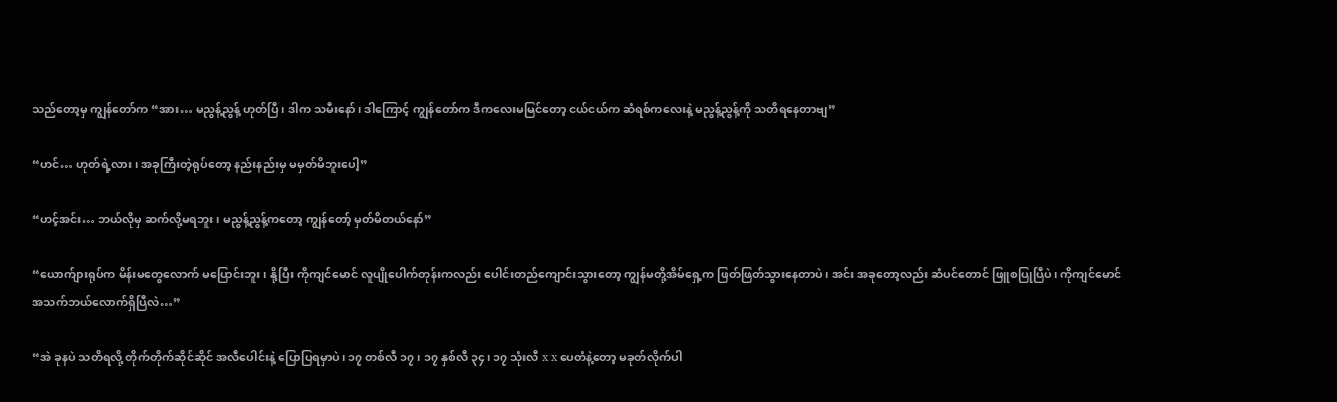သည်တော့မှ ကျွန်တော်က “အား… မညွန့်ညွန့် ဟုတ်ပြီ၊ ဒါက သမီးနော်၊ ဒါကြောင့် ကျွန်တော်က ဒီကလေးမမြင်တော့ ငယ်ငယ်က ဆံရစ်ကလေးနဲ့ မညွန့်ညွန့်ကို သတိရနေတာဗျ”

“ဟင်… ဟုတ်ရဲ့လား၊ အခုကြီးတဲ့ရုပ်တော့ နည်းနည်းမှ မမှတ်မိဘူးပေါ့”

“ဟင့်အင်း… ဘယ်လိုမှ ဆက်လို့မရဘူး၊ မညွန့်ညွန့်ကတော့ ကျွန်တော့် မှတ်မိတယ်နော်”

“ယောက်ျားရုပ်က မိန်းမတွေလောက် မပြောင်းဘူး၊ နို့ပြီး ကိုကျင်မောင် လူပျိုပေါက်တုန်းကလည်း ပေါင်းတည်ကျောင်းသွားတော့ ကျွန်မတို့အိမ်ရှေ့က ဖြတ်ဖြတ်သွားနေတာပဲ၊ အင်း အခုတော့လည်း ဆံပင်တောင် ဖြူစပြုပြီပဲ၊ ကိုကျင်မောင် အသက်ဘယ်လောက်ရှိပြီလဲ…”

“အဲ ခုနပဲ သတိရလို့ တိုက်တိုက်ဆိုင်ဆိုင် အလီပေါင်းနဲ့ ပြောပြရမှာပဲ၊ ၁၇ တစ်လီ ၁၇၊ ၁၇ နှစ်လီ ၃၄၊ ၁၇ သုံးလီ x x ပေတံနဲ့တော့ မခုတ်လိုက်ပါ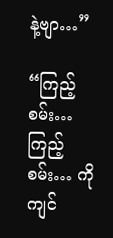နဲ့ဗျာ…”

“ကြည့်စမ်း… ကြည့်စမ်း… ကိုကျင်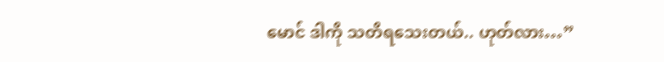မောင် ဒါကို သတိရသေးတယ်.. ဟုတ်လား…”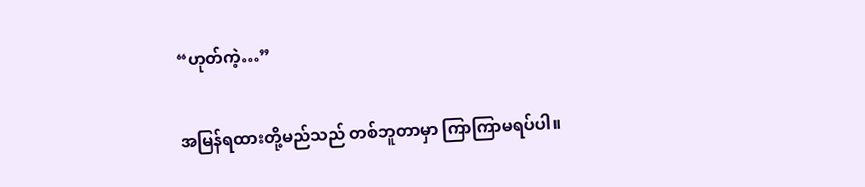“ဟုတ်ကဲ့…”

အမြန်ရထားတို့မည်သည် တစ်ဘူတာမှာ ကြာကြာမရပ်ပါ။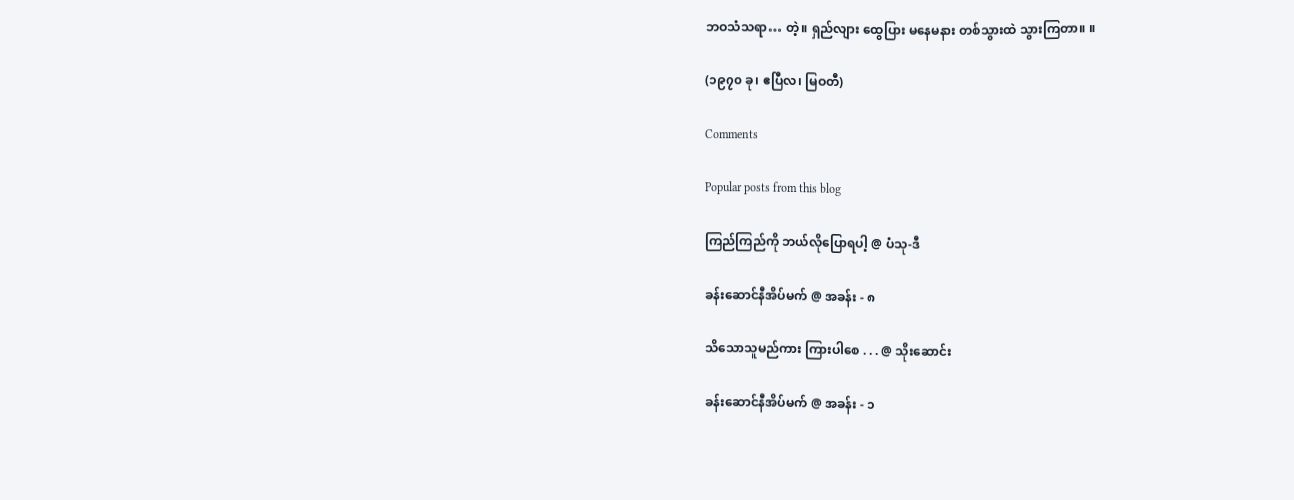ဘဝသံသရာ… တဲ့။ ရှည်လျား ထွေပြား မနေမနား တစ်သွားထဲ သွားကြတာ။ ။

(၁၉၇၀ ခု၊ ဧပြီလ၊ မြဝတီ)

Comments

Popular posts from this blog

ကြည်ကြည်ကို ဘယ်လိုပြောရပါ့ @ ပံသု-ဒီ

ခန်းဆောင်နီအိပ်မက် @ အခန်း - ၈

သိသောသူမည်ကား ကြားပါစေ . . . @ သိုးဆောင်း

ခန်းဆောင်နီအိပ်မက် @ အခန်း - ၁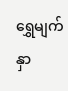ရွှေမျက်နှာ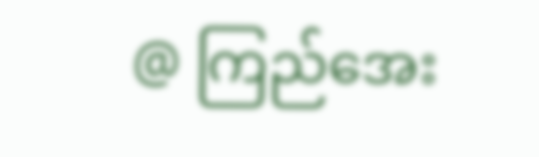@ ကြည်အေး